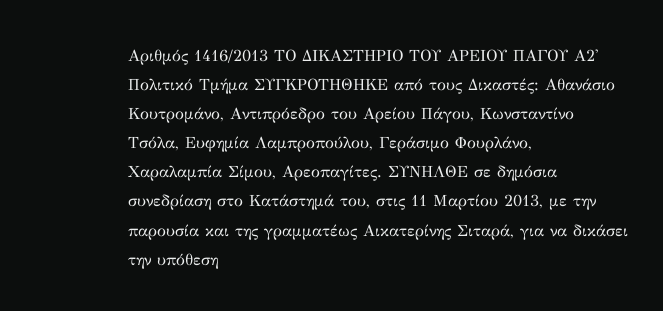Αριθμός 1416/2013 ΤΟ ΔΙΚΑΣΤΗΡΙΟ ΤΟΥ ΑΡΕΙΟΥ ΠΑΓΟΥ Α2' Πολιτικό Τμήμα ΣΥΓΚΡΟΤΗΘΗΚΕ από τους Δικαστές: Αθανάσιο Κουτρομάνο, Αντιπρόεδρο του Αρείου Πάγου, Κωνσταντίνο Τσόλα, Ευφημία Λαμπροπούλου, Γεράσιμο Φουρλάνο, Χαραλαμπία Σίμου, Αρεοπαγίτες. ΣΥΝΗΛΘΕ σε δημόσια συνεδρίαση στο Κατάστημά του, στις 11 Μαρτίου 2013, με την παρουσία και της γραμματέως Αικατερίνης Σιταρά, για να δικάσει την υπόθεση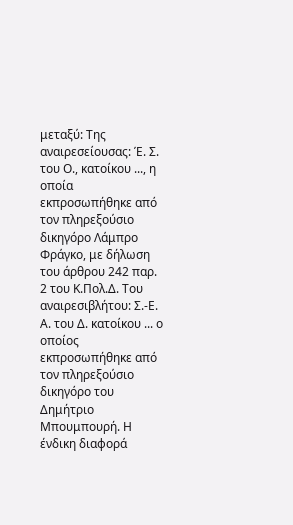μεταξύ: Της αναιρεσείουσας: Έ. Σ. του Ο., κατοίκου ..., η οποία εκπροσωπήθηκε από τον πληρεξούσιο δικηγόρο Λάμπρο Φράγκο, με δήλωση του άρθρου 242 παρ. 2 του Κ.Πολ.Δ. Του αναιρεσιβλήτου: Σ.-Ε. Α. του Δ. κατοίκου ... ο οποίος εκπροσωπήθηκε από τον πληρεξούσιο δικηγόρο του Δημήτριο Μπουμπουρή. Η ένδικη διαφορά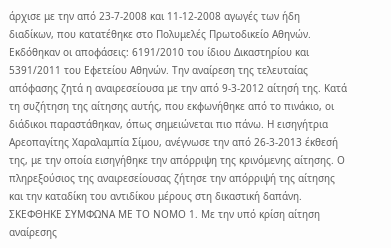άρχισε με την από 23-7-2008 και 11-12-2008 αγωγές των ήδη διαδίκων, που κατατέθηκε στο Πολυμελές Πρωτοδικείο Αθηνών. Εκδόθηκαν οι αποφάσεις: 6191/2010 του ίδιου Δικαστηρίου και 5391/2011 του Εφετείου Αθηνών. Την αναίρεση της τελευταίας απόφασης ζητά η αναιρεσείουσα με την από 9-3-2012 αίτησή της. Κατά τη συζήτηση της αίτησης αυτής, που εκφωνήθηκε από το πινάκιο, οι διάδικοι παραστάθηκαν, όπως σημειώνεται πιο πάνω. Η εισηγήτρια Αρεοπαγίτης Χαραλαμπία Σίμου, ανέγνωσε την από 26-3-2013 έκθεσή της, με την οποία εισηγήθηκε την απόρριψη της κρινόμενης αίτησης. Ο πληρεξούσιος της αναιρεσείουσας ζήτησε την απόρριψή της αίτησης και την καταδίκη του αντιδίκου μέρους στη δικαστική δαπάνη. ΣΚΕΦΘΗΚΕ ΣΥΜΦΩΝΑ ΜΕ ΤΟ ΝΟΜΟ 1. Με την υπό κρίση αίτηση αναίρεσης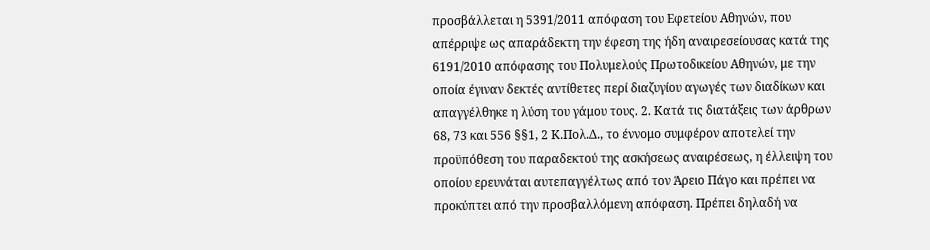προσβάλλεται η 5391/2011 απόφαση του Εφετείου Αθηνών, που απέρριψε ως απαράδεκτη την έφεση της ήδη αναιρεσείουσας κατά της 6191/2010 απόφασης του Πολυμελούς Πρωτοδικείου Αθηνών, με την οποία έγιναν δεκτές αντίθετες περί διαζυγίου αγωγές των διαδίκων και απαγγέλθηκε η λύση του γάμου τους. 2. Κατά τις διατάξεις των άρθρων 68, 73 και 556 §§1, 2 Κ.Πολ.Δ., το έννομο συμφέρον αποτελεί την προϋπόθεση του παραδεκτού της ασκήσεως αναιρέσεως, η έλλειψη του οποίου ερευνάται αυτεπαγγέλτως από τον Άρειο Πάγο και πρέπει να προκύπτει από την προσβαλλόμενη απόφαση. Πρέπει δηλαδή να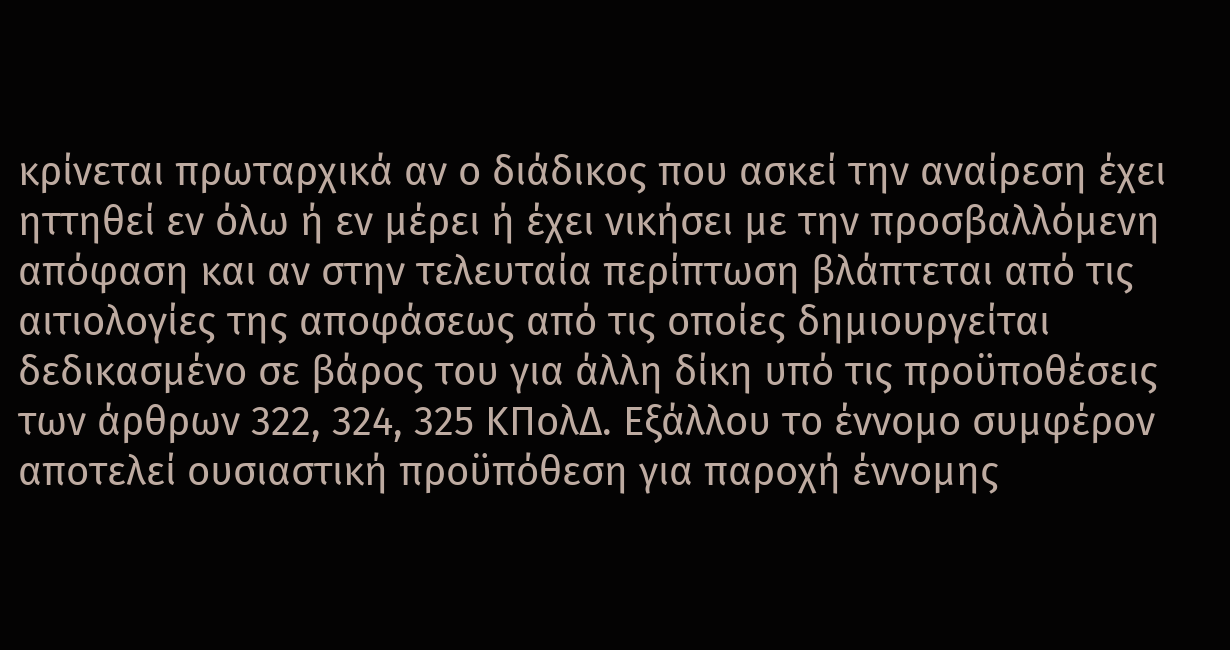κρίνεται πρωταρχικά αν ο διάδικος που ασκεί την αναίρεση έχει ηττηθεί εν όλω ή εν μέρει ή έχει νικήσει με την προσβαλλόμενη απόφαση και αν στην τελευταία περίπτωση βλάπτεται από τις αιτιολογίες της αποφάσεως από τις οποίες δημιουργείται δεδικασμένο σε βάρος του για άλλη δίκη υπό τις προϋποθέσεις των άρθρων 322, 324, 325 ΚΠολΔ. Eξάλλου το έννομο συμφέρον αποτελεί ουσιαστική προϋπόθεση για παροχή έννομης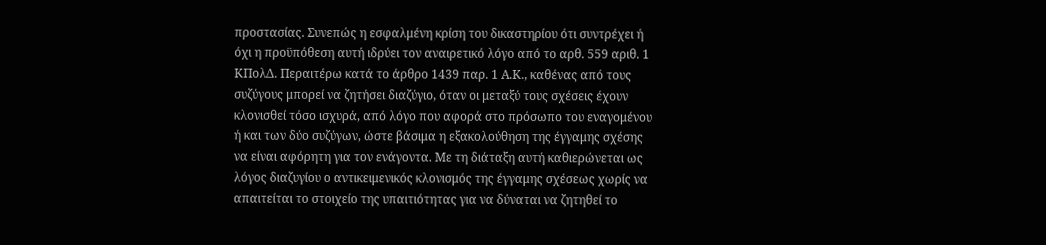προστασίας. Συνεπώς η εσφαλμένη κρίση του δικαστηρίου ότι συντρέχει ή όχι η προϋπόθεση αυτή ιδρύει τον αναιρετικό λόγο από το αρθ. 559 αριθ. 1 ΚΠολΔ. Περαιτέρω κατά το άρθρο 1439 παρ. 1 Α.Κ., καθένας από τους συζύγους μπορεί να ζητήσει διαζύγιο, όταν οι μεταξύ τους σχέσεις έχουν κλονισθεί τόσο ισχυρά, από λόγο που αφορά στο πρόσωπο του εναγομένου ή και των δύο συζύγων, ώστε βάσιμα η εξακολούθηση της έγγαμης σχέσης να είναι αφόρητη για τον ενάγοντα. Με τη διάταξη αυτή καθιερώνεται ως λόγος διαζυγίου ο αντικειμενικός κλονισμός της έγγαμης σχέσεως χωρίς να απαιτείται το στοιχείο της υπαιτιότητας για να δύναται να ζητηθεί το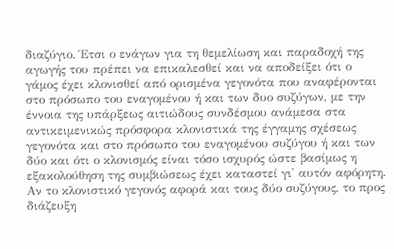διαζύγιο. Έτσι ο ενάγων για τη θεμελίωση και παραδοχή της αγωγής του πρέπει να επικαλεσθεί και να αποδείξει ότι ο γάμος έχει κλονισθεί από ορισμένα γεγονότα που αναφέρονται στο πρόσωπο του εναγομένου ή και των δυο συζύγων, με την έννοια της υπάρξεως αιτιώδους συνδέσμου ανάμεσα στα αντικειμενικώς πρόσφορα κλονιστικά της έγγαμης σχέσεως γεγονότα και στο πρόσωπο του εναγομένου συζύγου ή και των δύο και ότι ο κλονισμός είναι τόσο ισχυρός ώστε βασίμως η εξακολούθηση της συμβιώσεως έχει καταστεί γι' αυτόν αφόρητη. Αν το κλονιστικό γεγονός αφορά και τους δύο συζύγους, το προς διάζευξη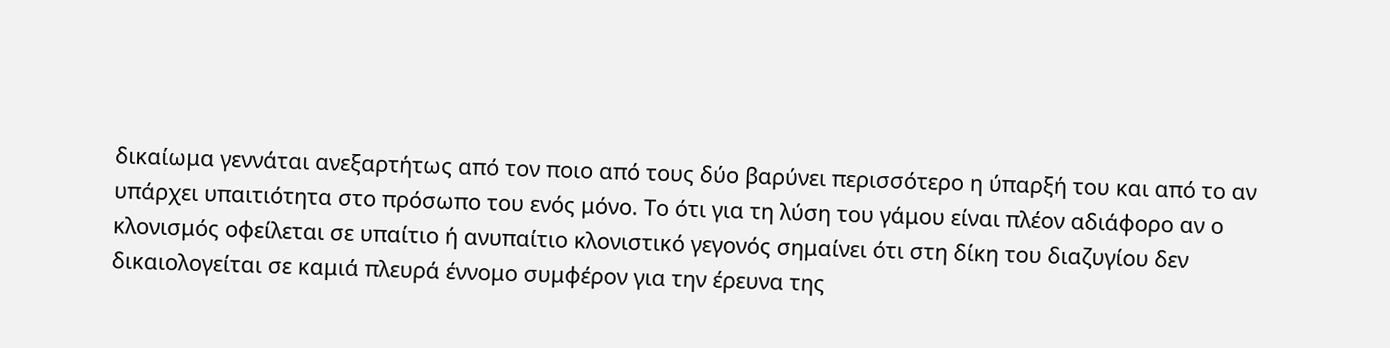δικαίωμα γεννάται ανεξαρτήτως από τον ποιο από τους δύο βαρύνει περισσότερο η ύπαρξή του και από το αν υπάρχει υπαιτιότητα στο πρόσωπο του ενός μόνο. Το ότι για τη λύση του γάμου είναι πλέον αδιάφορο αν ο κλονισμός οφείλεται σε υπαίτιο ή ανυπαίτιο κλονιστικό γεγονός σημαίνει ότι στη δίκη του διαζυγίου δεν δικαιολογείται σε καμιά πλευρά έννομο συμφέρον για την έρευνα της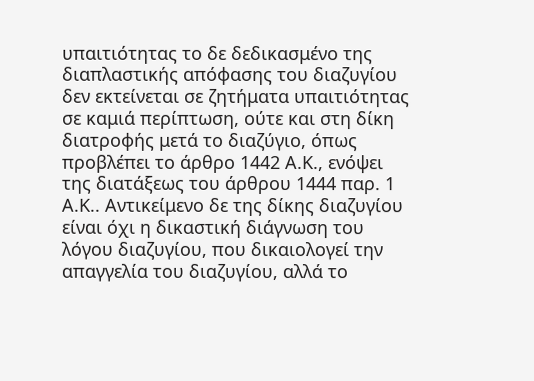υπαιτιότητας το δε δεδικασμένo της διαπλαστικής απόφασης του διαζυγίου δεν εκτείνεται σε ζητήματα υπαιτιότητας σε καμιά περίπτωση, ούτε και στη δίκη διατροφής μετά το διαζύγιο, όπως προβλέπει το άρθρο 1442 Α.Κ., ενόψει της διατάξεως του άρθρου 1444 παρ. 1 Α.Κ.. Αντικείμενο δε της δίκης διαζυγίου είναι όχι η δικαστική διάγνωση του λόγου διαζυγίου, που δικαιολογεί την απαγγελία του διαζυγίου, αλλά το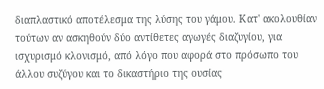διαπλαστικό αποτέλεσμα της λύσης του γάμου. Κατ' ακολουθίαν τούτων αν ασκηθούν δύο αντίθετες αγωγές διαζυγίου, για ισχυρισμό κλονισμό, από λόγο που αφορά στο πρόσωπο του άλλου συζύγου και το δικαστήριο της ουσίας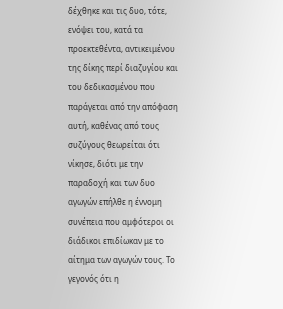δέχθηκε και τις δυο, τότε, ενόψει του, κατά τα προεκτεθέντα, αντικειμένου της δίκης περί διαζυγίου και του δεδικασμένου που παράγεται από την απόφαση αυτή, καθένας από τους συζύγους θεωρείται ότι νίκησε, διότι με την παραδοχή και των δυο αγωγών επήλθε η έννομη συνέπεια που αμφότεροι οι διάδικοι επιδίωκαν με το αίτημα των αγωγών τους. Το γεγονός ότι η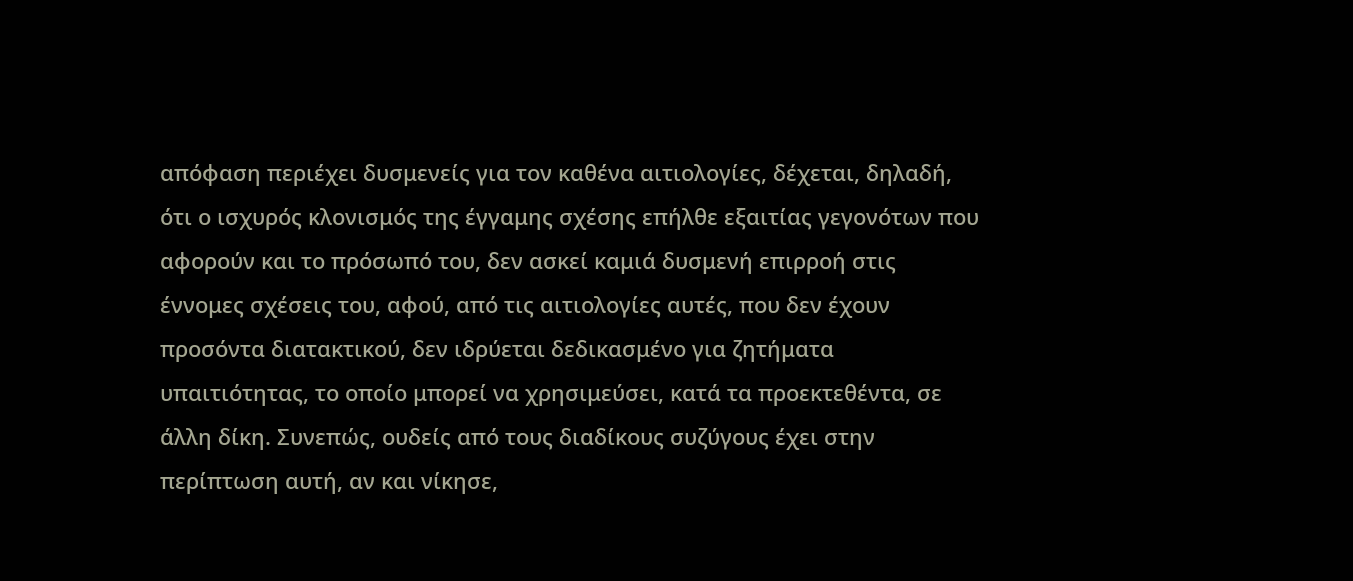απόφαση περιέχει δυσμενείς για τον καθένα αιτιολογίες, δέχεται, δηλαδή, ότι ο ισχυρός κλονισμός της έγγαμης σχέσης επήλθε εξαιτίας γεγονότων που αφορούν και το πρόσωπό του, δεν ασκεί καμιά δυσμενή επιρροή στις έννομες σχέσεις του, αφού, από τις αιτιολογίες αυτές, που δεν έχουν προσόντα διατακτικού, δεν ιδρύεται δεδικασμένο για ζητήματα υπαιτιότητας, το οποίο μπορεί να χρησιμεύσει, κατά τα προεκτεθέντα, σε άλλη δίκη. Συνεπώς, ουδείς από τους διαδίκους συζύγους έχει στην περίπτωση αυτή, αν και νίκησε,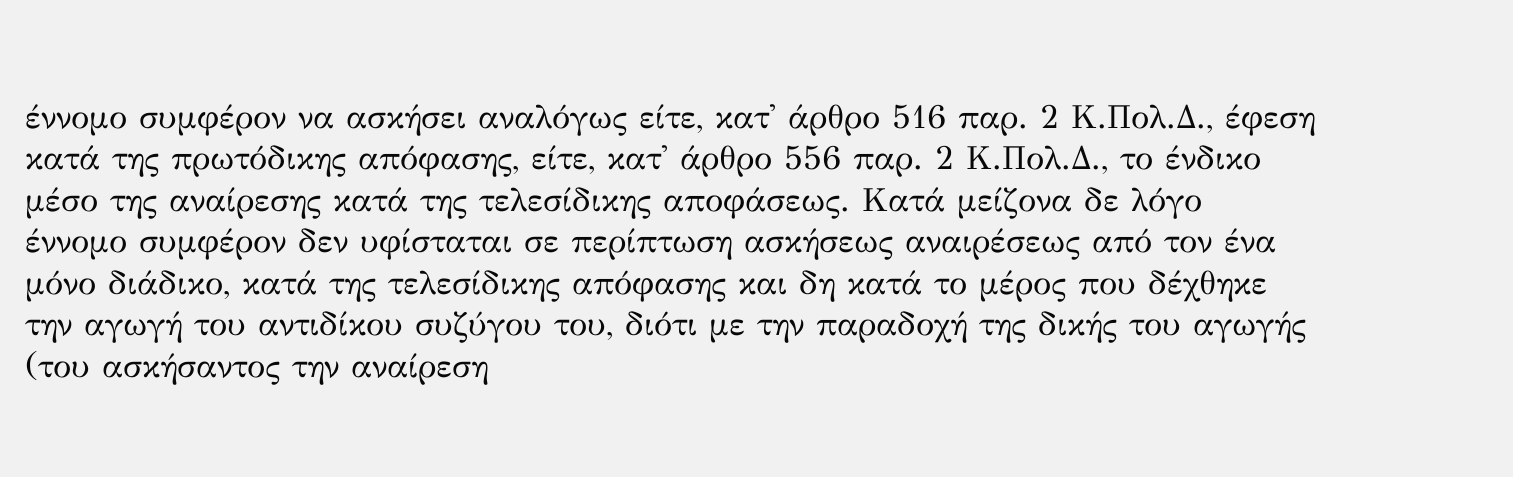έννομο συμφέρον να ασκήσει αναλόγως είτε, κατ' άρθρο 516 παρ. 2 Κ.Πολ.Δ., έφεση κατά της πρωτόδικης απόφασης, είτε, κατ' άρθρο 556 παρ. 2 Κ.Πολ.Δ., το ένδικο μέσο της αναίρεσης κατά της τελεσίδικης αποφάσεως. Κατά μείζονα δε λόγο έννομο συμφέρον δεν υφίσταται σε περίπτωση ασκήσεως αναιρέσεως από τον ένα μόνο διάδικο, κατά της τελεσίδικης απόφασης και δη κατά το μέρος που δέχθηκε την αγωγή του αντιδίκου συζύγου του, διότι με την παραδοχή της δικής του αγωγής (του ασκήσαντος την αναίρεση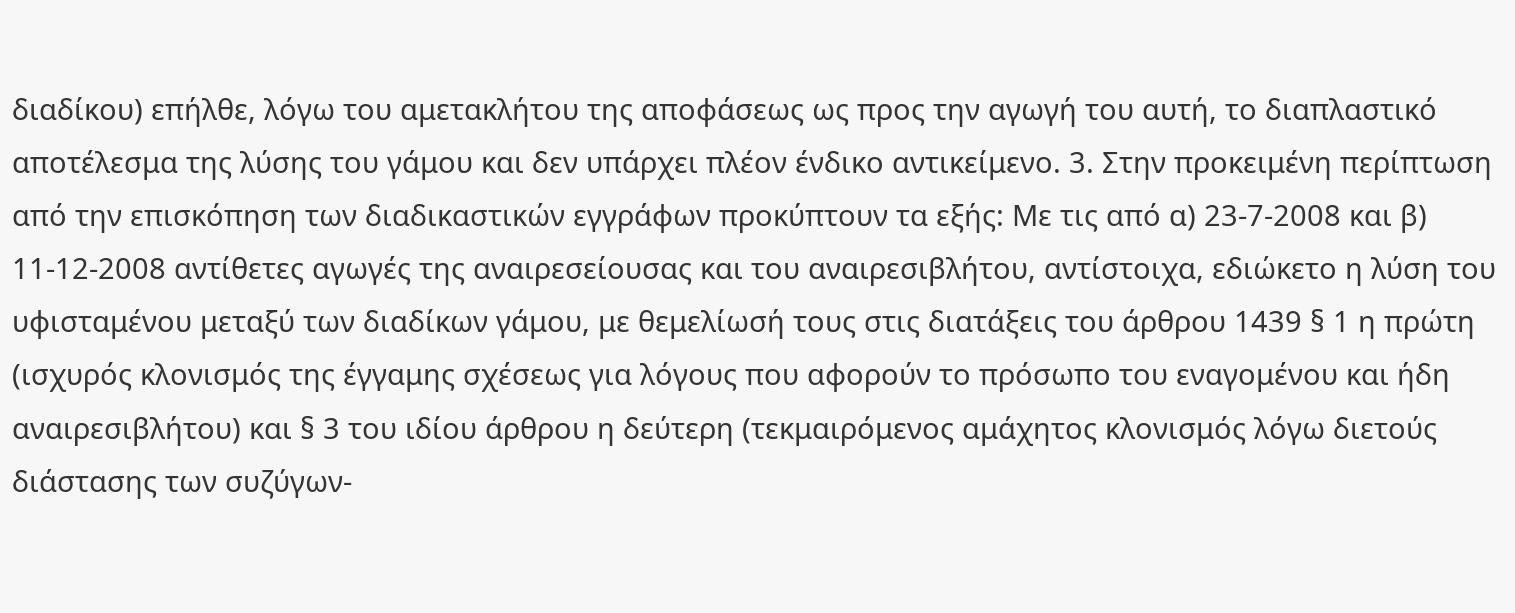διαδίκου) επήλθε, λόγω του αμετακλήτου της αποφάσεως ως προς την αγωγή του αυτή, το διαπλαστικό αποτέλεσμα της λύσης του γάμου και δεν υπάρχει πλέον ένδικο αντικείμενο. 3. Στην προκειμένη περίπτωση από την επισκόπηση των διαδικαστικών εγγράφων προκύπτουν τα εξής: Με τις από α) 23-7-2008 και β) 11-12-2008 αντίθετες αγωγές της αναιρεσείουσας και του αναιρεσιβλήτου, αντίστοιχα, εδιώκετο η λύση του υφισταμένου μεταξύ των διαδίκων γάμου, με θεμελίωσή τους στις διατάξεις του άρθρου 1439 § 1 η πρώτη (ισχυρός κλονισμός της έγγαμης σχέσεως για λόγους που αφορούν το πρόσωπο του εναγομένου και ήδη αναιρεσιβλήτου) και § 3 του ιδίου άρθρου η δεύτερη (τεκμαιρόμενος αμάχητος κλονισμός λόγω διετούς διάστασης των συζύγων-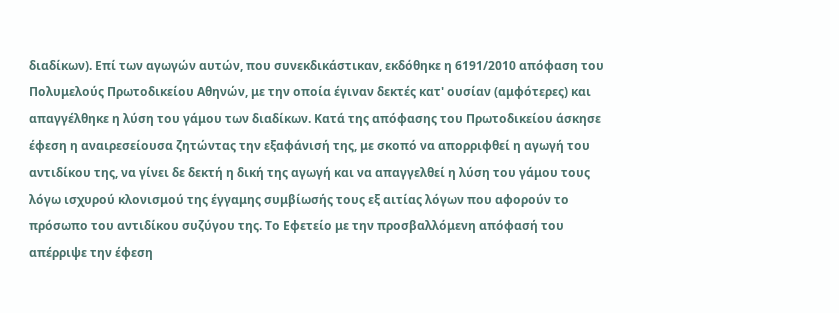διαδίκων). Επί των αγωγών αυτών, που συνεκδικάστικαν, εκδόθηκε η 6191/2010 απόφαση του Πολυμελούς Πρωτοδικείου Αθηνών, με την οποία έγιναν δεκτές κατ' ουσίαν (αμφότερες) και απαγγέλθηκε η λύση του γάμου των διαδίκων. Κατά της απόφασης του Πρωτοδικείου άσκησε έφεση η αναιρεσείουσα ζητώντας την εξαφάνισή της, με σκοπό να απορριφθεί η αγωγή του αντιδίκου της, να γίνει δε δεκτή η δική της αγωγή και να απαγγελθεί η λύση του γάμου τους λόγω ισχυρού κλονισμού της έγγαμης συμβίωσής τους εξ αιτίας λόγων που αφορούν το πρόσωπο του αντιδίκου συζύγου της. Το Εφετείο με την προσβαλλόμενη απόφασή του απέρριψε την έφεση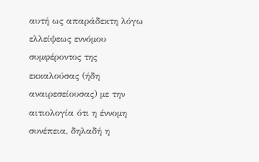αυτή ως απαράδεκτη λόγω ελλείψεως εννόμου συμφέροντος της εκκαλούσας (ήδη αναιρεσείουσας) με την αιτιολογία ότι η έννομη συνέπεια, δηλαδή η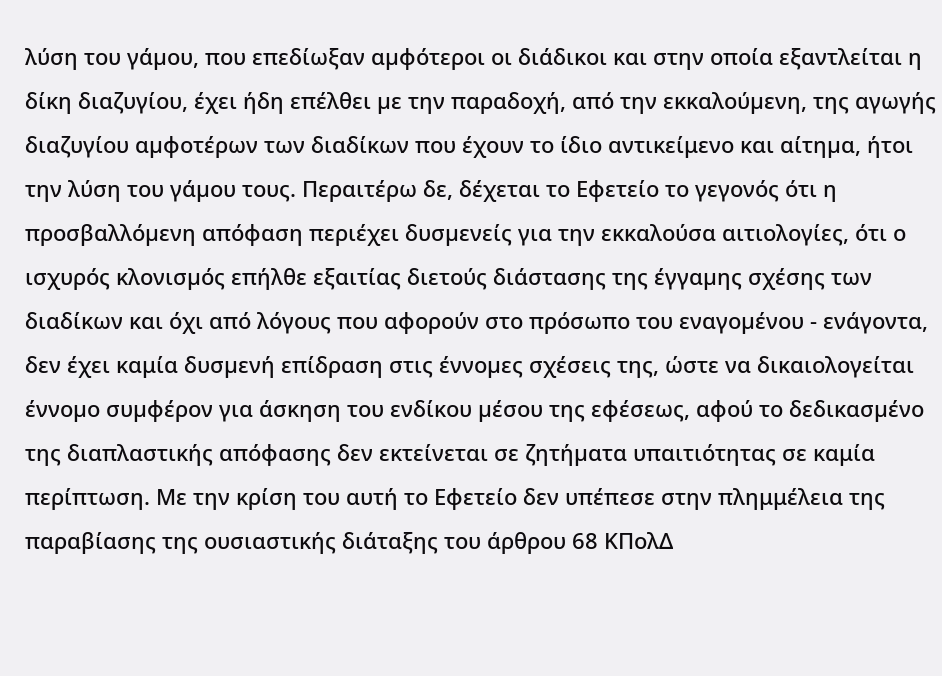λύση του γάµου, που επεδίωξαν αµφότεροι οι διάδικοι και στην οποία εξαντλείται η δίκη διαζυγίου, έχει ήδη επέλθει µε την παραδοχή, από την εκκαλούµενη, της αγωγής διαζυγίου αµφοτέρων των διαδίκων που έχουν το ίδιο αντικείμενο και αίτηµα, ήτοι την λύση του γάµου τους. Περαιτέρω δε, δέχεται το Εφετείο το γεγονός ότι η προσβαλλόµενη απόφαση περιέχει δυσµενείς για την εκκαλούσα αιτιολογίες, ότι ο ισχυρός κλονισµός επήλθε εξαιτίας διετούς διάστασης της έγγαµης σχέσης των διαδίκων και όχι από λόγους που αφορούν στο πρόσωπο του εναγοµένου - ενάγοντα, δεν έχει καμία δυσµενή επίδραση στις έννοµες σχέσεις της, ώστε να δικαιολογείται έννοµο συµφέρον για άσκηση του ενδίκου µέσου της εφέσεως, αφού το δεδικασµένο της διαπλαστικής απόφασης δεν εκτείνεται σε ζητήµατα υπαιτιότητας σε καμία περίπτωση. Με την κρίση του αυτή το Εφετείο δεν υπέπεσε στην πλημμέλεια της παραβίασης της ουσιαστικής διάταξης του άρθρου 68 ΚΠολΔ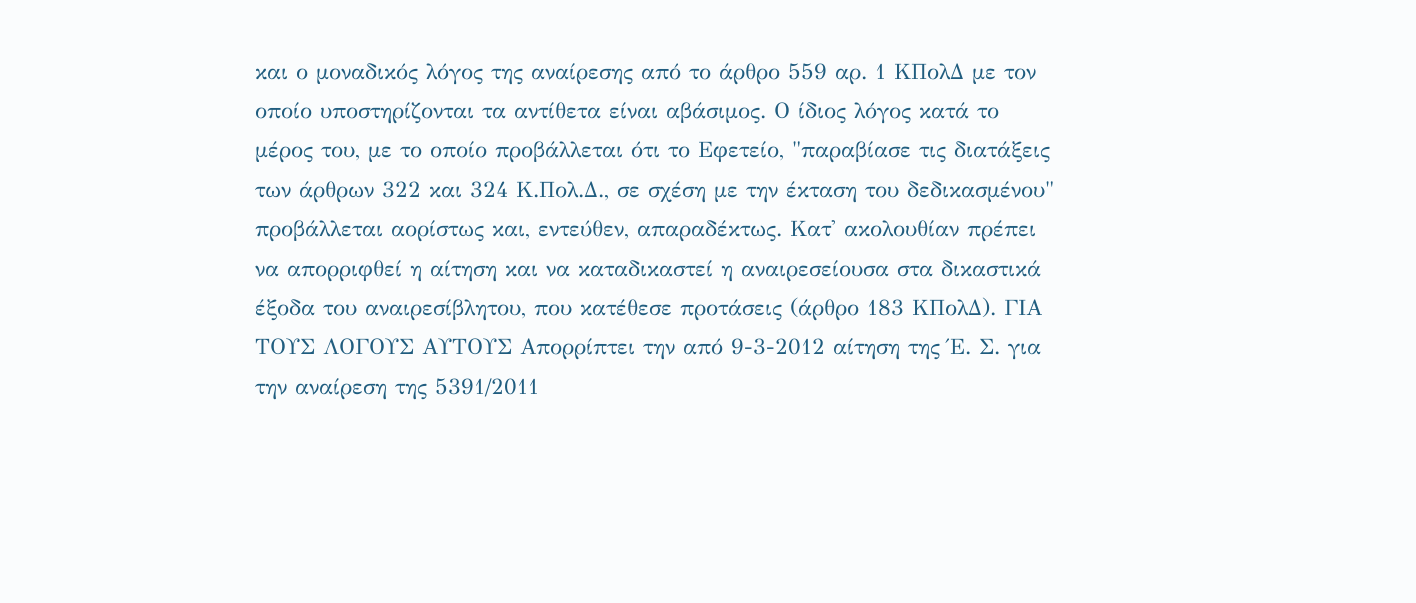και ο μοναδικός λόγος της αναίρεσης από το άρθρο 559 αρ. 1 ΚΠολΔ με τον οποίο υποστηρίζονται τα αντίθετα είναι αβάσιμος. Ο ίδιος λόγος κατά το μέρος του, με το οποίο προβάλλεται ότι το Εφετείο, "παραβίασε τις διατάξεις των άρθρων 322 και 324 Κ.Πολ.Δ., σε σχέση με την έκταση του δεδικασμένου" προβάλλεται αορίστως και, εντεύθεν, απαραδέκτως. Κατ' ακολουθίαν πρέπει να απορριφθεί η αίτηση και να καταδικαστεί η αναιρεσείουσα στα δικαστικά έξοδα του αναιρεσίβλητου, που κατέθεσε προτάσεις (άρθρο 183 ΚΠολΔ). ΓΙΑ ΤΟΥΣ ΛΟΓΟΥΣ ΑΥΤΟΥΣ Απορρίπτει την από 9-3-2012 αίτηση της Έ. Σ. για την αναίρεση της 5391/2011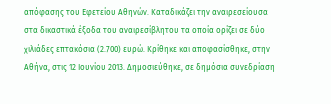απόφασης του Εφετείου Αθηνών. Καταδικάζει την αναιρεσείουσα στα δικαστικά έξοδα του αναιρεσίβλητου τα οποία ορίζει σε δύο χιλιάδες επτακόσια (2.700) ευρώ. Κρίθηκε και αποφασίσθηκε, στην Αθήνα, στις 12 Ιουνίου 2013. Δημοσιεύθηκε, σε δημόσια συνεδρίαση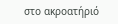στο ακροατήριό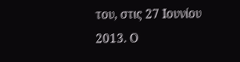του, στις 27 Ιουνίου 2013. Ο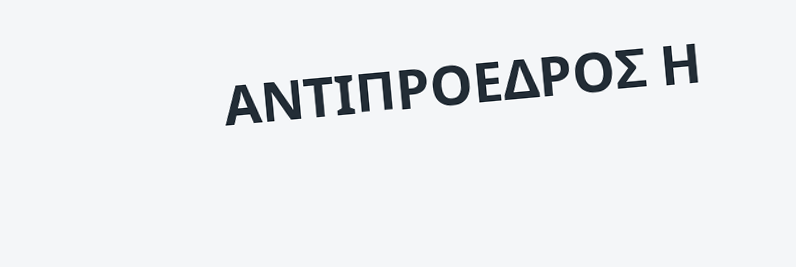ΑΝΤΙΠΡΟΕΔΡΟΣ Η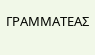ΓΡΑΜΜΑΤΕΑΣ